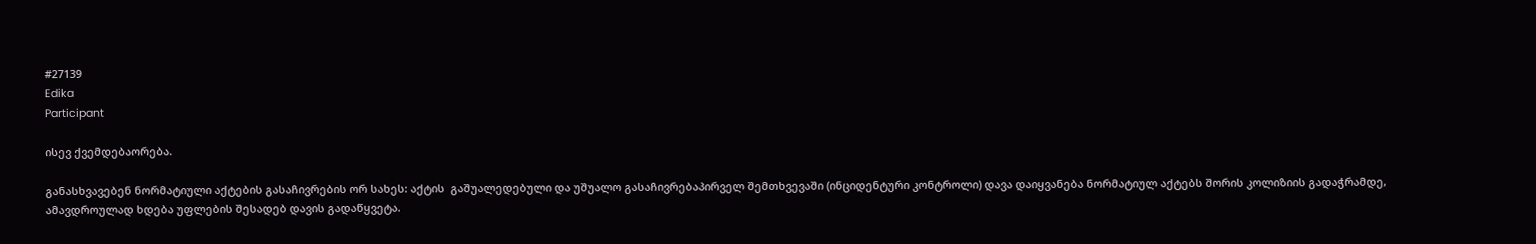#27139
Edika
Participant

ისევ ქვემდებაორება.

განასხვავებენ ნორმატიული აქტების გასაჩივრების ორ სახეს: აქტის  გაშუალედებული და უშუალო გასაჩივრებაპირველ შემთხვევაში (ინციდენტური კონტროლი) დავა დაიყვანება ნორმატიულ აქტებს შორის კოლიზიის გადაჭრამდე, ამავდროულად ხდება უფლების შესადებ დავის გადაწყვეტა.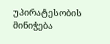უპირატესობის მინიჭება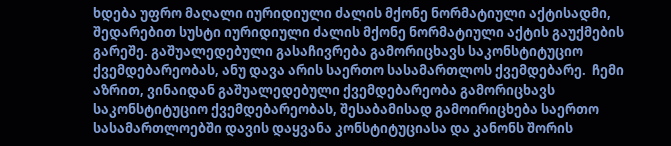ხდება უფრო მაღალი იურიდიული ძალის მქონე ნორმატიული აქტისადმი, შედარებით სუსტი იურიდიული ძალის მქონე ნორმატიული აქტის გაუქმების გარეშე. გაშუალედებული გასაჩივრება გამორიცხავს საკონსტიტუციო ქვემდებარეობას, ანუ დავა არის საერთო სასამართლოს ქვემდებარე.  ჩემი აზრით, ვინაიდან გაშუალედებული ქვემდებარეობა გამორიცხავს საკონსტიტუციო ქვემდებარეობას, შესაბამისად გამოირიცხება საერთო სასამართლოებში დავის დაყვანა კონსტიტუციასა და კანონს შორის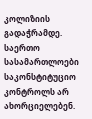კოლიზიის გადაჭრამდე. საერთო სასამართლოები საკონსტიტუციო კონტროლს არ ახორციელებენ.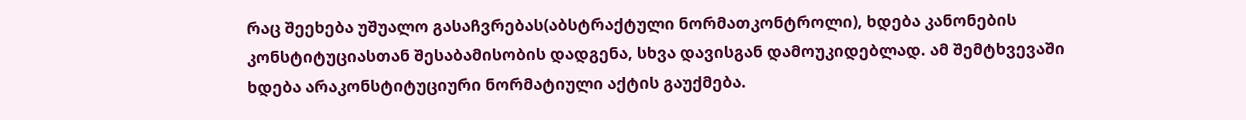რაც შეეხება უშუალო გასაჩვრებას(აბსტრაქტული ნორმათკონტროლი), ხდება კანონების კონსტიტუციასთან შესაბამისობის დადგენა, სხვა დავისგან დამოუკიდებლად. ამ შემტხვევაში ხდება არაკონსტიტუციური ნორმატიული აქტის გაუქმება.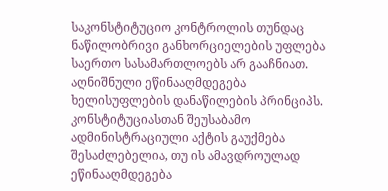საკონსტიტუციო კონტროლის თუნდაც ნაწილობრივი განხორციელების უფლება საერთო სასამართლოებს არ გააჩნიათ. აღნიშნული ეწინააღმდეგება ხელისუფლების დანაწილების პრინციპს.  კონსტიტუციასთან შეუსაბამო ადმინისტრაციული აქტის გაუქმება შესაძლებელია, თუ ის ამავდროულად ეწინააღმდეგება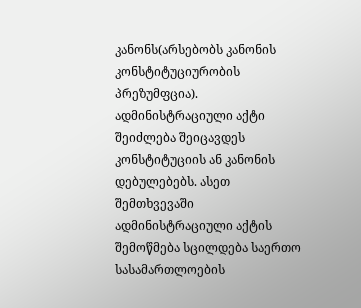კანონს(არსებობს კანონის კონსტიტუციურობის პრეზუმფცია). ადმინისტრაციული აქტი შეიძლება შეიცავდეს კონსტიტუციის ან კანონის დებულებებს. ასეთ შემთხვევაში ადმინისტრაციული აქტის შემოწმება სცილდება საერთო სასამართლოების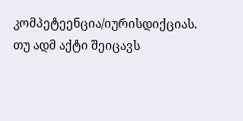კომპეტეენცია/იურისდიქციას. თუ ადმ აქტი შეიცავს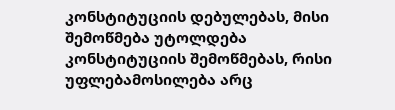კონსტიტუციის დებულებას, მისი შემოწმება უტოლდება კონსტიტუციის შემოწმებას, რისი უფლებამოსილება არც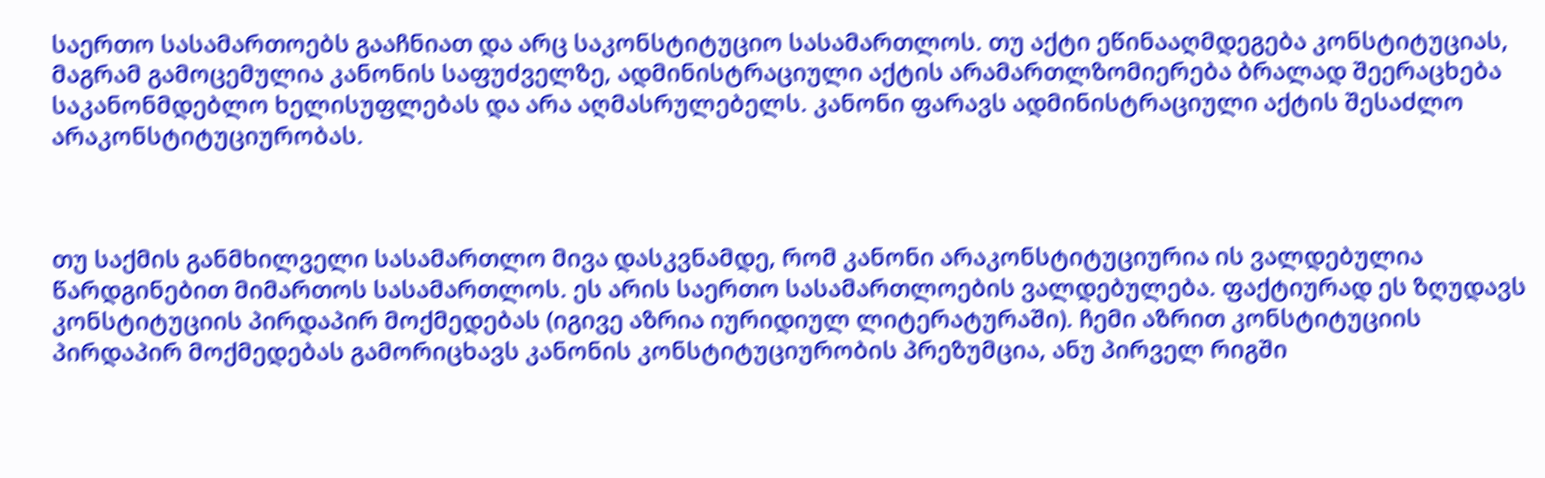საერთო სასამართოებს გააჩნიათ და არც საკონსტიტუციო სასამართლოს. თუ აქტი ეწინააღმდეგება კონსტიტუციას, მაგრამ გამოცემულია კანონის საფუძველზე, ადმინისტრაციული აქტის არამართლზომიერება ბრალად შეერაცხება საკანონმდებლო ხელისუფლებას და არა აღმასრულებელს. კანონი ფარავს ადმინისტრაციული აქტის შესაძლო არაკონსტიტუციურობას.



თუ საქმის განმხილველი სასამართლო მივა დასკვნამდე, რომ კანონი არაკონსტიტუციურია ის ვალდებულია წარდგინებით მიმართოს სასამართლოს. ეს არის საერთო სასამართლოების ვალდებულება. ფაქტიურად ეს ზღუდავს კონსტიტუციის პირდაპირ მოქმედებას (იგივე აზრია იურიდიულ ლიტერატურაში). ჩემი აზრით კონსტიტუციის პირდაპირ მოქმედებას გამორიცხავს კანონის კონსტიტუციურობის პრეზუმცია, ანუ პირველ რიგში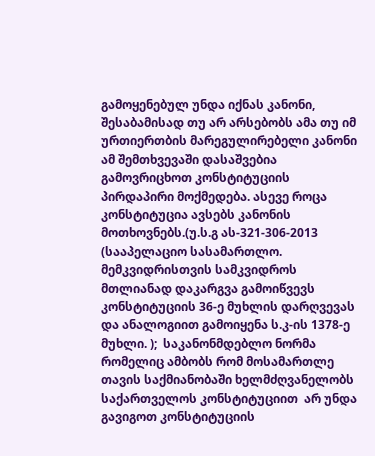გამოყენებულ უნდა იქნას კანონი, შესაბამისად თუ არ არსებობს ამა თუ იმ ურთიერთბის მარეგულირებელი კანონი ამ შემთხვევაში დასაშვებია გამოვრიცხოთ კონსტიტუციის პირდაპირი მოქმედება. ასევე როცა კონსტიტუცია ავსებს კანონის მოთხოვნებს.(უ.ს.გ ას-321-306-2013 (სააპელაციო სასამართლო. მემკვიდრისთვის სამკვიდროს მთლიანად დაკარგვა გამოიწვევს კონსტიტუციის 36-ე მუხლის დარღვევას და ანალოგიით გამოიყენა ს.კ-ის 1378-ე მუხლი. );  საკანონმდებლო ნორმა რომელიც ამბობს რომ მოსამართლე თავის საქმიანობაში ხელმძღვანელობს საქართველოს კონსტიტუციით  არ უნდა გავიგოთ კონსტიტუციის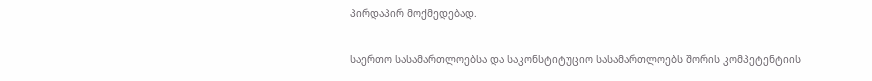პირდაპირ მოქმედებად.

საერთო სასამართლოებსა და საკონსტიტუციო სასამართლოებს შორის კომპეტენტიის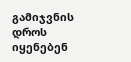გამიჯვნის დროს იყენებენ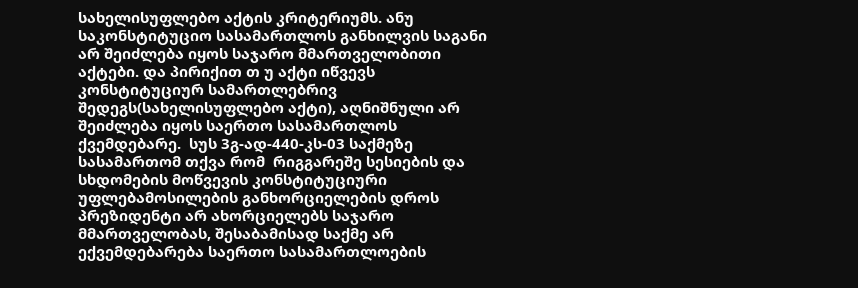სახელისუფლებო აქტის კრიტერიუმს. ანუ საკონსტიტუციო სასამართლოს განხილვის საგანი არ შეიძლება იყოს საჯარო მმართველობითი აქტები. და პირიქით თ უ აქტი იწვევს კონსტიტუციურ სამართლებრივ შედეგს(სახელისუფლებო აქტი), აღნიშნული არ შეიძლება იყოს საერთო სასამართლოს ქვემდებარე.  სუს 3გ-ად-440-კს-03 საქმეზე სასამართომ თქვა რომ  რიგგარეშე სესიების და სხდომების მოწვევის კონსტიტუციური უფლებამოსილების განხორციელების დროს პრეზიდენტი არ ახორციელებს საჯარო მმართველობას, შესაბამისად საქმე არ ექვემდებარება საერთო სასამართლოების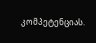კომპეტენციას.